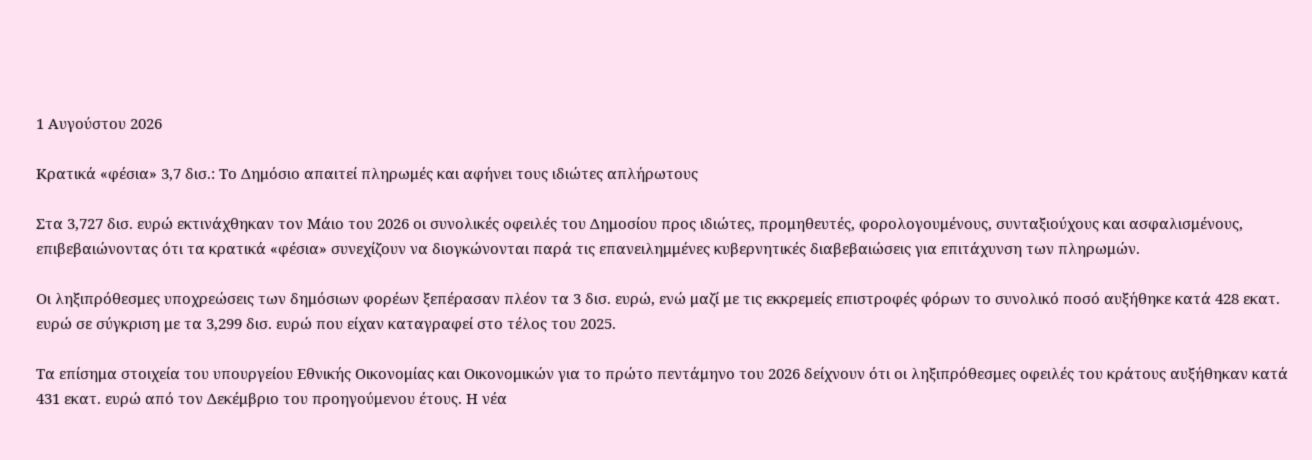1 Αυγούστου 2026

Κρατικά «φέσια» 3,7 δισ.: Το Δημόσιο απαιτεί πληρωμές και αφήνει τους ιδιώτες απλήρωτους

Στα 3,727 δισ. ευρώ εκτινάχθηκαν τον Μάιο του 2026 οι συνολικές οφειλές του Δημοσίου προς ιδιώτες, προμηθευτές, φορολογουμένους, συνταξιούχους και ασφαλισμένους, επιβεβαιώνοντας ότι τα κρατικά «φέσια» συνεχίζουν να διογκώνονται παρά τις επανειλημμένες κυβερνητικές διαβεβαιώσεις για επιτάχυνση των πληρωμών.

Οι ληξιπρόθεσμες υποχρεώσεις των δημόσιων φορέων ξεπέρασαν πλέον τα 3 δισ. ευρώ, ενώ μαζί με τις εκκρεμείς επιστροφές φόρων το συνολικό ποσό αυξήθηκε κατά 428 εκατ. ευρώ σε σύγκριση με τα 3,299 δισ. ευρώ που είχαν καταγραφεί στο τέλος του 2025.

Τα επίσημα στοιχεία του υπουργείου Εθνικής Οικονομίας και Οικονομικών για το πρώτο πεντάμηνο του 2026 δείχνουν ότι οι ληξιπρόθεσμες οφειλές του κράτους αυξήθηκαν κατά 431 εκατ. ευρώ από τον Δεκέμβριο του προηγούμενου έτους. Η νέα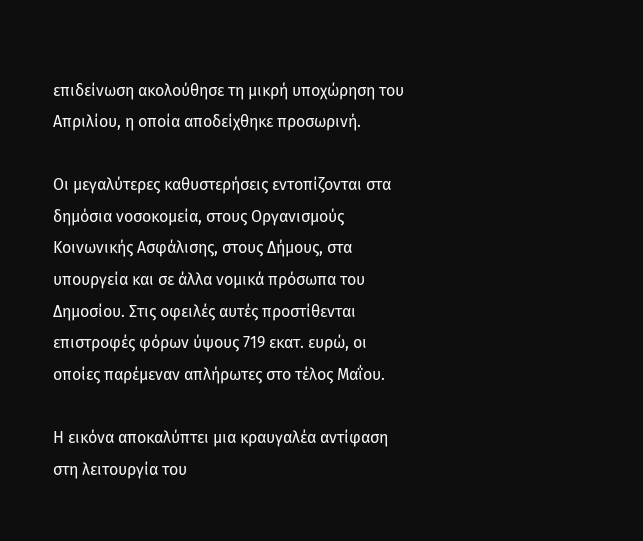επιδείνωση ακολούθησε τη μικρή υποχώρηση του Απριλίου, η οποία αποδείχθηκε προσωρινή.

Οι μεγαλύτερες καθυστερήσεις εντοπίζονται στα δημόσια νοσοκομεία, στους Οργανισμούς Κοινωνικής Ασφάλισης, στους Δήμους, στα υπουργεία και σε άλλα νομικά πρόσωπα του Δημοσίου. Στις οφειλές αυτές προστίθενται επιστροφές φόρων ύψους 719 εκατ. ευρώ, οι οποίες παρέμεναν απλήρωτες στο τέλος Μαΐου.

Η εικόνα αποκαλύπτει μια κραυγαλέα αντίφαση στη λειτουργία του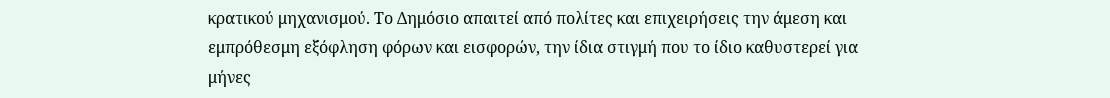κρατικού μηχανισμού. Το Δημόσιο απαιτεί από πολίτες και επιχειρήσεις την άμεση και εμπρόθεσμη εξόφληση φόρων και εισφορών, την ίδια στιγμή που το ίδιο καθυστερεί για μήνες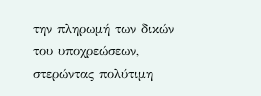την πληρωμή των δικών του υποχρεώσεων, στερώντας πολύτιμη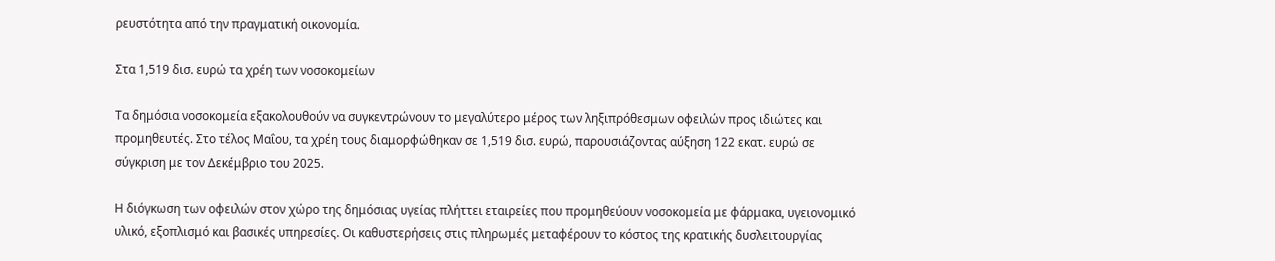ρευστότητα από την πραγματική οικονομία.

Στα 1,519 δισ. ευρώ τα χρέη των νοσοκομείων

Τα δημόσια νοσοκομεία εξακολουθούν να συγκεντρώνουν το μεγαλύτερο μέρος των ληξιπρόθεσμων οφειλών προς ιδιώτες και προμηθευτές. Στο τέλος Μαΐου, τα χρέη τους διαμορφώθηκαν σε 1,519 δισ. ευρώ, παρουσιάζοντας αύξηση 122 εκατ. ευρώ σε σύγκριση με τον Δεκέμβριο του 2025.

Η διόγκωση των οφειλών στον χώρο της δημόσιας υγείας πλήττει εταιρείες που προμηθεύουν νοσοκομεία με φάρμακα, υγειονομικό υλικό, εξοπλισμό και βασικές υπηρεσίες. Οι καθυστερήσεις στις πληρωμές μεταφέρουν το κόστος της κρατικής δυσλειτουργίας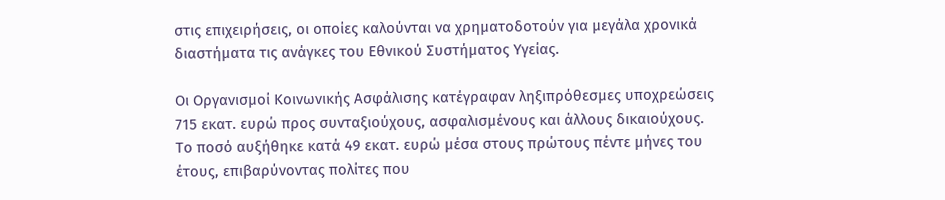στις επιχειρήσεις, οι οποίες καλούνται να χρηματοδοτούν για μεγάλα χρονικά διαστήματα τις ανάγκες του Εθνικού Συστήματος Υγείας.

Οι Οργανισμοί Κοινωνικής Ασφάλισης κατέγραφαν ληξιπρόθεσμες υποχρεώσεις 715 εκατ. ευρώ προς συνταξιούχους, ασφαλισμένους και άλλους δικαιούχους. Το ποσό αυξήθηκε κατά 49 εκατ. ευρώ μέσα στους πρώτους πέντε μήνες του έτους, επιβαρύνοντας πολίτες που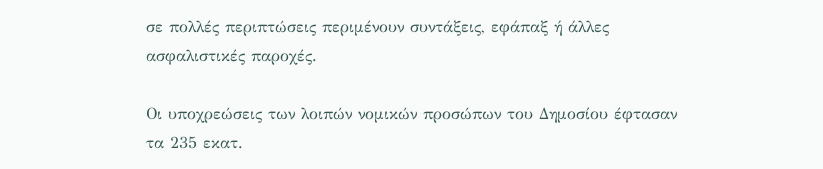σε πολλές περιπτώσεις περιμένουν συντάξεις, εφάπαξ ή άλλες ασφαλιστικές παροχές.

Οι υποχρεώσεις των λοιπών νομικών προσώπων του Δημοσίου έφτασαν τα 235 εκατ.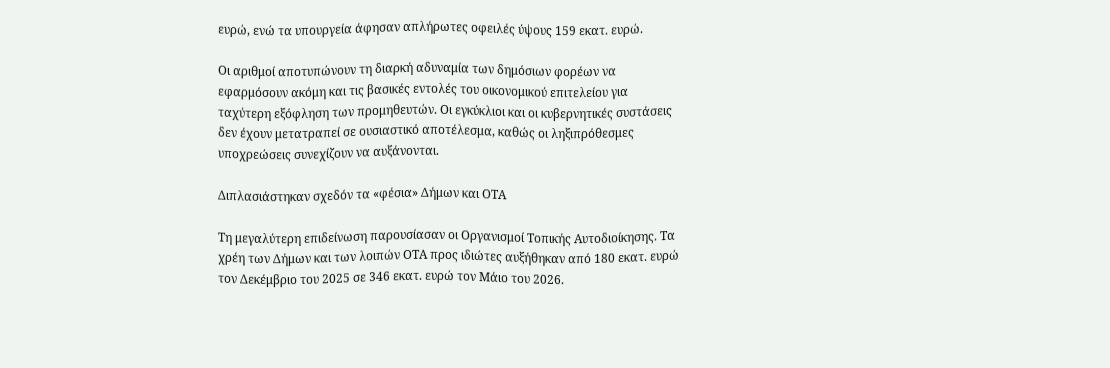ευρώ, ενώ τα υπουργεία άφησαν απλήρωτες οφειλές ύψους 159 εκατ. ευρώ.

Οι αριθμοί αποτυπώνουν τη διαρκή αδυναμία των δημόσιων φορέων να εφαρμόσουν ακόμη και τις βασικές εντολές του οικονομικού επιτελείου για ταχύτερη εξόφληση των προμηθευτών. Οι εγκύκλιοι και οι κυβερνητικές συστάσεις δεν έχουν μετατραπεί σε ουσιαστικό αποτέλεσμα, καθώς οι ληξιπρόθεσμες υποχρεώσεις συνεχίζουν να αυξάνονται.

Διπλασιάστηκαν σχεδόν τα «φέσια» Δήμων και ΟΤΑ

Τη μεγαλύτερη επιδείνωση παρουσίασαν οι Οργανισμοί Τοπικής Αυτοδιοίκησης. Τα χρέη των Δήμων και των λοιπών ΟΤΑ προς ιδιώτες αυξήθηκαν από 180 εκατ. ευρώ τον Δεκέμβριο του 2025 σε 346 εκατ. ευρώ τον Μάιο του 2026.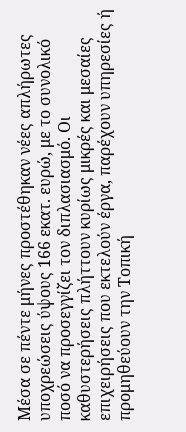Μέσα σε πέντε μήνες προστέθηκαν νέες απλήρωτες υποχρεώσεις ύψους 166 εκατ. ευρώ, με το συνολικό ποσό να προσεγγίζει τον διπλασιασμό. Οι καθυστερήσεις πλήττουν κυρίως μικρές και μεσαίες επιχειρήσεις που εκτελούν έργα, παρέχουν υπηρεσίες ή προμηθεύουν την Τοπική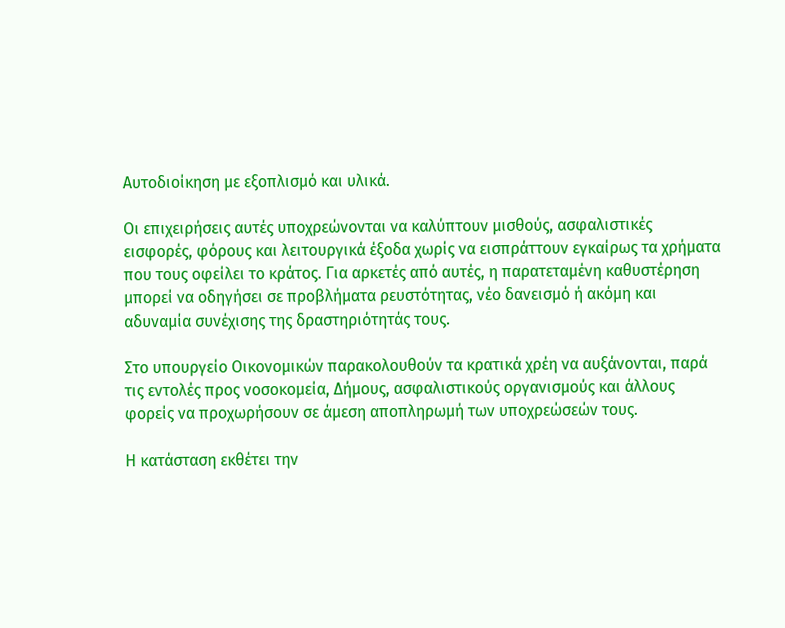Αυτοδιοίκηση με εξοπλισμό και υλικά.

Οι επιχειρήσεις αυτές υποχρεώνονται να καλύπτουν μισθούς, ασφαλιστικές εισφορές, φόρους και λειτουργικά έξοδα χωρίς να εισπράττουν εγκαίρως τα χρήματα που τους οφείλει το κράτος. Για αρκετές από αυτές, η παρατεταμένη καθυστέρηση μπορεί να οδηγήσει σε προβλήματα ρευστότητας, νέο δανεισμό ή ακόμη και αδυναμία συνέχισης της δραστηριότητάς τους.

Στο υπουργείο Οικονομικών παρακολουθούν τα κρατικά χρέη να αυξάνονται, παρά τις εντολές προς νοσοκομεία, Δήμους, ασφαλιστικούς οργανισμούς και άλλους φορείς να προχωρήσουν σε άμεση αποπληρωμή των υποχρεώσεών τους.

Η κατάσταση εκθέτει την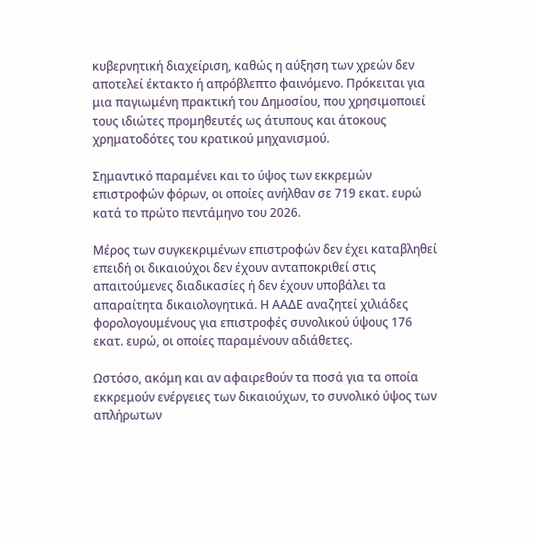κυβερνητική διαχείριση, καθώς η αύξηση των χρεών δεν αποτελεί έκτακτο ή απρόβλεπτο φαινόμενο. Πρόκειται για μια παγιωμένη πρακτική του Δημοσίου, που χρησιμοποιεί τους ιδιώτες προμηθευτές ως άτυπους και άτοκους χρηματοδότες του κρατικού μηχανισμού.

Σημαντικό παραμένει και το ύψος των εκκρεμών επιστροφών φόρων, οι οποίες ανήλθαν σε 719 εκατ. ευρώ κατά το πρώτο πεντάμηνο του 2026.

Μέρος των συγκεκριμένων επιστροφών δεν έχει καταβληθεί επειδή οι δικαιούχοι δεν έχουν ανταποκριθεί στις απαιτούμενες διαδικασίες ή δεν έχουν υποβάλει τα απαραίτητα δικαιολογητικά. Η ΑΑΔΕ αναζητεί χιλιάδες φορολογουμένους για επιστροφές συνολικού ύψους 176 εκατ. ευρώ, οι οποίες παραμένουν αδιάθετες.

Ωστόσο, ακόμη και αν αφαιρεθούν τα ποσά για τα οποία εκκρεμούν ενέργειες των δικαιούχων, το συνολικό ύψος των απλήρωτων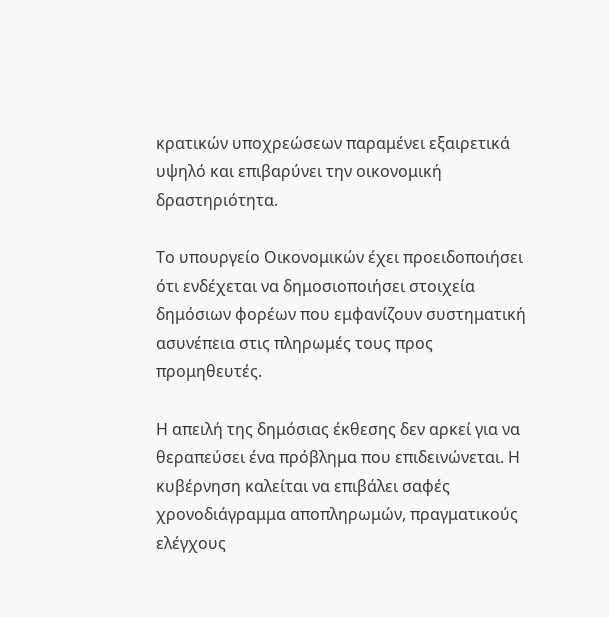κρατικών υποχρεώσεων παραμένει εξαιρετικά υψηλό και επιβαρύνει την οικονομική δραστηριότητα.

Το υπουργείο Οικονομικών έχει προειδοποιήσει ότι ενδέχεται να δημοσιοποιήσει στοιχεία δημόσιων φορέων που εμφανίζουν συστηματική ασυνέπεια στις πληρωμές τους προς προμηθευτές.

Η απειλή της δημόσιας έκθεσης δεν αρκεί για να θεραπεύσει ένα πρόβλημα που επιδεινώνεται. Η κυβέρνηση καλείται να επιβάλει σαφές χρονοδιάγραμμα αποπληρωμών, πραγματικούς ελέγχους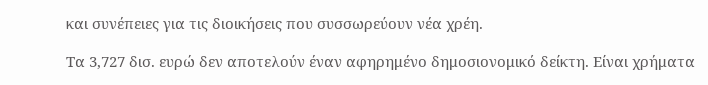και συνέπειες για τις διοικήσεις που συσσωρεύουν νέα χρέη.

Τα 3,727 δισ. ευρώ δεν αποτελούν έναν αφηρημένο δημοσιονομικό δείκτη. Είναι χρήματα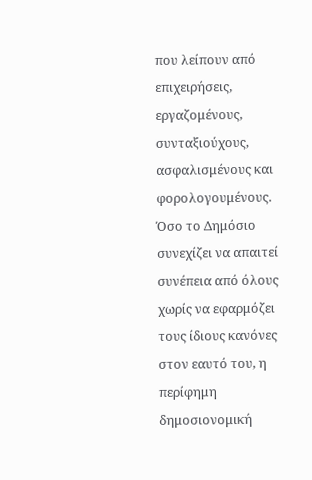που λείπουν από επιχειρήσεις, εργαζομένους, συνταξιούχους, ασφαλισμένους και φορολογουμένους. Όσο το Δημόσιο συνεχίζει να απαιτεί συνέπεια από όλους χωρίς να εφαρμόζει τους ίδιους κανόνες στον εαυτό του, η περίφημη δημοσιονομική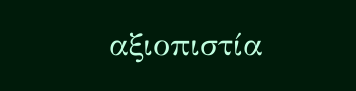αξιοπιστία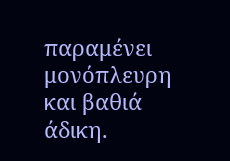παραμένει μονόπλευρη και βαθιά άδικη.